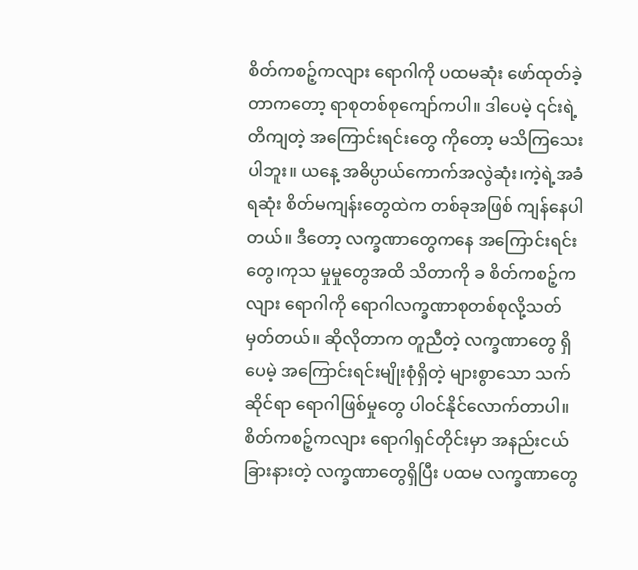စိတ်ကစဉ့်ကလျား ရောဂါကို ပထမဆုံး ဖော်ထုတ်ခဲ့တာကတော့ ရာစုတစ်စုကျော်ကပါ။ ဒါပေမဲ့ ၎င်းရဲ့ တိကျတဲ့ အကြောင်းရင်းတွေ ကိုတော့ မသိကြသေးပါဘူး။ ယနေ့ အဓိပ္ပာယ်ကောက်အလွဲဆုံး၊ကဲ့ရဲ့အခံရဆုံး စိတ်မကျန်းတွေထဲက တစ်ခုအဖြစ် ကျန်နေပါတယ်။ ဒီတော့ လက္ခဏာတွေကနေ အကြောင်းရင်းတွေ၊ကုသ မှုမှုတွေအထိ သိတာကို ခ စိတ်ကစဉ့်ကလျား ရောဂါကို ရောဂါလက္ခဏာစုတစ်စုလို့သတ်မှတ်တယ်။ ဆိုလိုတာက တူညီတဲ့ လက္ခဏာတွေ ရှိပေမဲ့ အကြောင်းရင်းမျိုးစုံရှိတဲ့ များစွာသော သက်ဆိုင်ရာ ရောဂါဖြစ်မှုတွေ ပါဝင်နိုင်လောက်တာပါ။ စိတ်ကစဉ့်ကလျား ရောဂါရှင်တိုင်းမှာ အနည်းငယ် ခြားနားတဲ့ လက္ခဏာတွေရှိပြီး ပထမ လက္ခဏာတွေ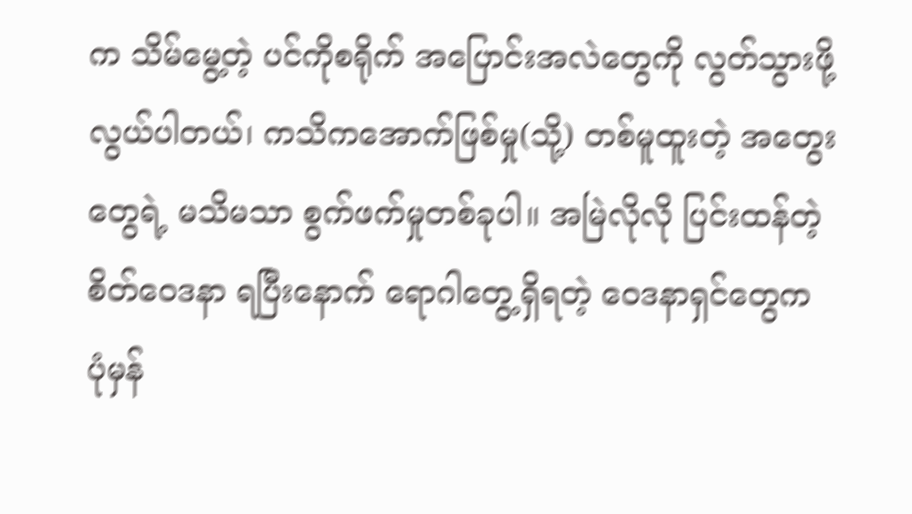က သိမ်မွေ့တဲ့ ပင်ကိုစရိုက် အပြောင်းအလဲတွေကို လွတ်သွားဖို့ လွယ်ပါတယ်၊ ကသိကအောက်ဖြစ်မှု(သို့) တစ်မူထူးတဲ့ အတွေးတွေရဲ့ မသိမသာ စွက်ဖက်မှုတစ်ခုပါ။ အမြဲလိုလို ပြင်းထန်တဲ့ စိတ်ဝေဒနာ ရပြီးနောက် ရောဂါတွေ့ရှိရတဲ့ ဝေဒနာရှင်တွေက ပုံမှန်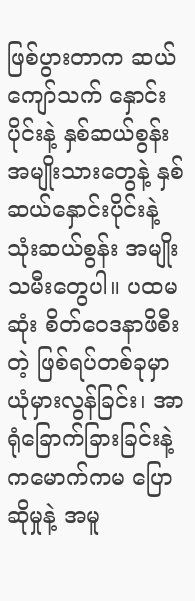ဖြစ်ပွားတာက ဆယ်ကျော်သက် နှောင်း ပိုင်းနဲ့ နှစ်ဆယ်စွန်း အမျိုးသားတွေနဲ့ နှစ်ဆယ်နှောင်းပိုင်းနဲ့ သုံးဆယ်စွန်း အမျိုးသမီးတွေပါ။ ပထမဆုံး စိတ်ဝေဒနာဖိစီးတဲ့ ဖြစ်ရပ်တစ်ခုမှာ ယုံမှားလွန်ခြင်း၊ အာရုံခြောက်ခြားခြင်းနဲ့ ကမောက်ကမ ပြောဆိုမှုနဲ့ အမူ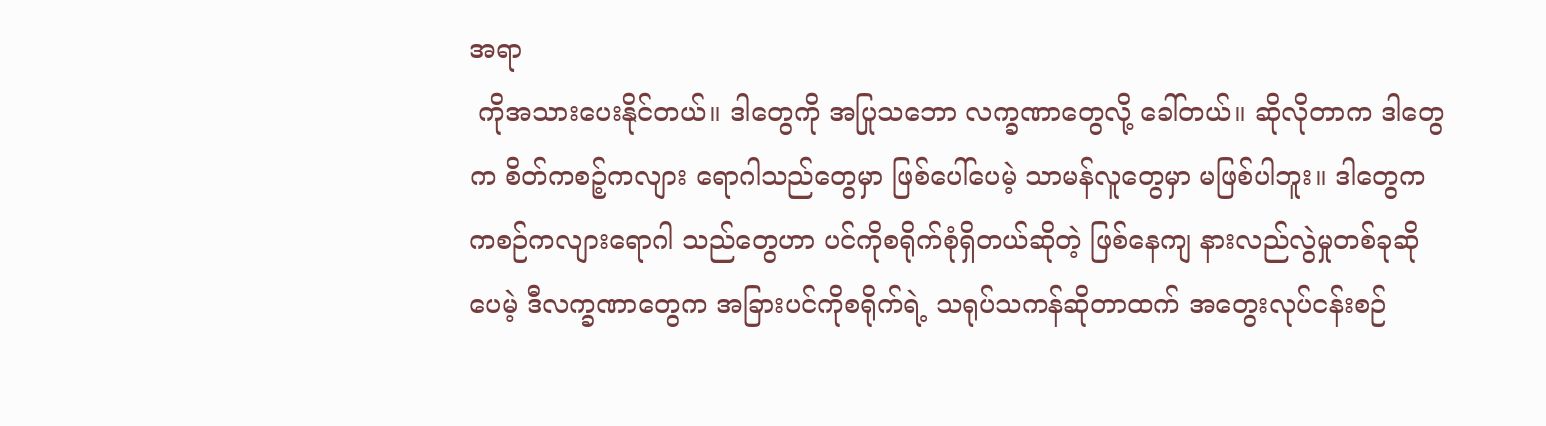အရာ
 ကိုအသားပေးနိုင်တယ်။ ဒါတွေကို အပြုသဘော လက္ခဏာတွေလို့ ခေါ်တယ်။ ဆိုလိုတာက ဒါတွေက စိတ်ကစဉ့်ကလျား ရောဂါသည်တွေမှာ ဖြစ်ပေါ်ပေမဲ့ သာမန်လူတွေမှာ မဖြစ်ပါဘူး။ ဒါတွေက ကစဉ်ကလျားရောဂါ သည်တွေဟာ ပင်ကိုစရိုက်စုံရှိတယ်ဆိုတဲ့ ဖြစ်နေကျ နားလည်လွဲမှုတစ်ခုဆိုပေမဲ့ ဒီလက္ခဏာတွေက အခြားပင်ကိုစရိုက်ရဲ့ သရုပ်သကန်ဆိုတာထက် အတွေးလုပ်ငန်းစဉ်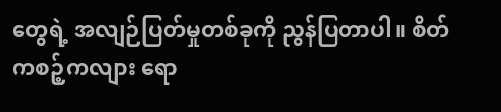တွေရဲ့ အလျဉ်ပြတ်မှုတစ်ခုကို ညွန်ပြတာပါ။ စိတ်ကစဉ့်ကလျား ရော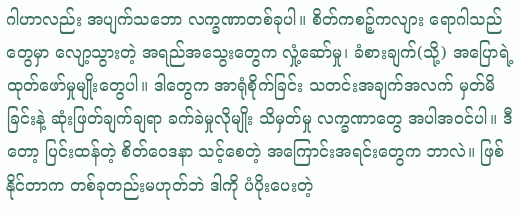ဂါဟာလည်း အပျက်သဘော လက္ခဏာတစ်ခုပါ။ စိတ်ကစဉ့်ကလျား ရောဂါသည်တွေမှာ လျော့သွားတဲ့ အရည်အသွေးတွေက လှုံ့ဆော်မှု၊ ခံစားချက်(သို့) အပြောရဲ့ ထုတ်ဖော်မှုမျိုးတွေပါ။ ဒါတွေက အာရုံစိုက်ခြင်း သတင်းအချက်အလက် မှတ်မိခြင်းနဲ့ ဆုံးဖြတ်ချက်ချရာ ခက်ခဲမှုလိုမျိုး သိမှတ်မှု လက္ခဏာတွေ အပါအဝင်ပါ။ ဒီတော့ ပြင်းထန်တဲ့ စိတ်ဝေဒနာ သင့်စေတဲ့ အကြောင်းအရင်းတွေက ဘာလဲ။ ဖြစ်နိုင်တာက တစ်ခုတည်းမဟုတ်ဘဲ ဒါကို ပံပိုးပေးတဲ့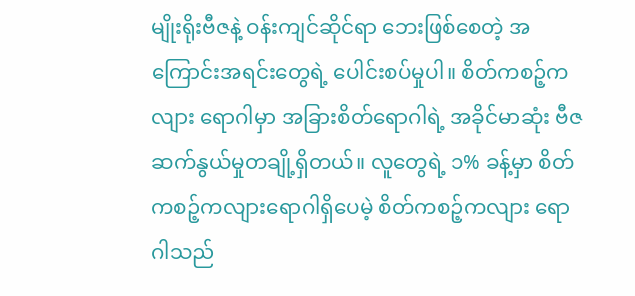မျိုးရိုးဗီဇနဲ့ ဝန်းကျင်ဆိုင်ရာ ဘေးဖြစ်စေတဲ့ အကြောင်းအရင်းတွေရဲ့ ပေါင်းစပ်မှုပါ။ စိတ်ကစဉ့်ကလျား ရောဂါမှာ အခြားစိတ်ရောဂါရဲ့ အခိုင်မာဆုံး ဗီဇဆက်နွယ်မှုတချို့ရှိတယ်။ လူတွေရဲ့ ၁% ခန့်မှာ စိတ်ကစဉ့်ကလျားရောဂါရှိပေမဲ့ စိတ်ကစဉ့်ကလျား ရောဂါသည်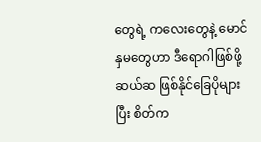တွေရဲ့ ကလေးတွေနဲ့ မောင်နှမတွေဟာ ဒီရောဂါဖြစ်ဖို့ ဆယ်ဆ ဖြစ်နိုင်ခြေပိုများပြီး စိတ်က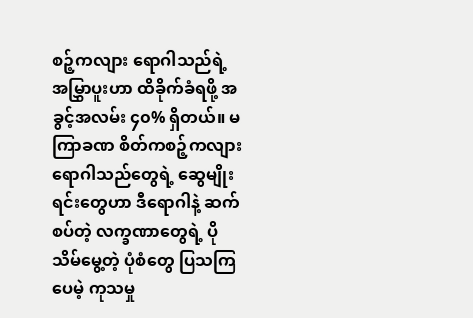စဉ့်ကလျား ရောဂါသည်ရဲ့ အမြွှာပူးဟာ ထိခိုက်ခံရဖို့ အခွင့်အလမ်း ၄၀% ရှိတယ်။ မကြာခဏ စိတ်ကစဉ့်ကလျား ရောဂါသည်တွေရဲ့ ဆွေမျိုးရင်းတွေဟာ ဒီရောဂါနဲ့ ဆက်စပ်တဲ့ လက္ခဏာတွေရဲ့ ပိုသိမ်မွေ့တဲ့ ပုံစံတွေ ပြသကြပေမဲ့ ကုသမှု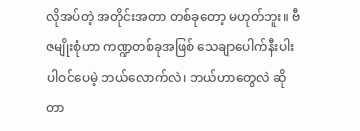လိုအပ်တဲ့ အတိုင်းအတာ တစ်ခုတော့ မဟုတ်ဘူး။ ဗီဇမျိုးစုံဟာ ကဏ္ဍတစ်ခုအဖြစ် သေချာပေါက်နီးပါး ပါဝင်ပေမဲ့ ဘယ်လောက်လဲ၊ ဘယ်ဟာတွေလဲ ဆိုတာ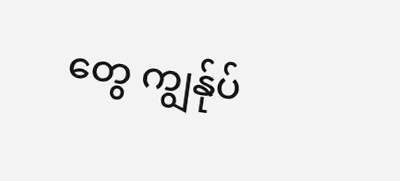တွေ ကျွန်ုပ်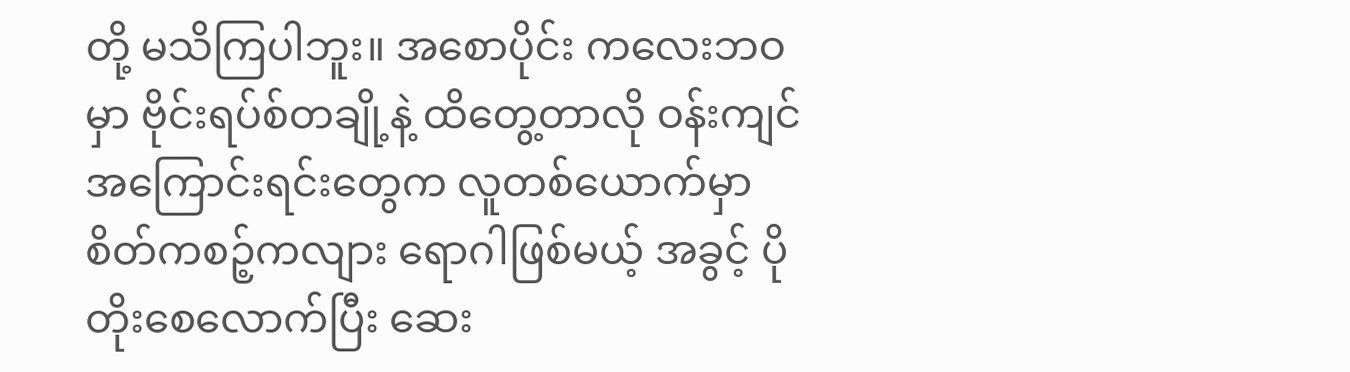တို့ မသိကြပါဘူး။ အစောပိုင်း ကလေးဘဝမှာ ဗိုင်းရပ်စ်တချို့နဲ့ ထိတွေ့တာလို ဝန်းကျင် အကြောင်းရင်းတွေက လူတစ်ယောက်မှာ စိတ်ကစဉ့်ကလျား ရောဂါဖြစ်မယ့် အခွင့် ပိုတိုးစေလောက်ပြီး ဆေး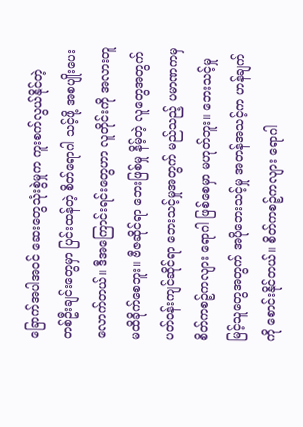ခြောက်အပါအဝင် ဆေးတွေသုံးစွဲမှုက ကူးစက်လွယ်နိုင်တဲ့ တစ်ဦးချင်းတွေမှာ ပြင်းထန်တဲ့ စိတ်ရောဂါ သင့်ဖို့ အစပျိုးပေးလောက်တယ်။ ဒီအကြောင်းရင်းတွေဟာ လူတိုင်းကို အလားတူ မထိခိုက်စေဘူး။ ဗီဇဆိုင်ရာ ဘေးဖြစ်မှု နိမ့်တဲ့ လူတွေအတွက် ပတ်ဝန်းကျင်ဆိုင်ရာ ဘေးသင့်မှုအတွက် မည်သည့် ပမာဏကမှ စိတ်ကစဉ့်ကလျား ရောဂါ ဖြစ်စေမှာ မဟုတ်ဘူး။ ဘေးသင့်မှု မြင့်သူတွေအတွက် အပိုဘေးသင့်မှု အတန်အသင့်က ဟန်ချက်ကို စောင်းနိုင်တယ်။ စိတ်ကစဉ့်ကလျား ရောဂါ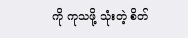ကို ကုသဖို့ သုံးတဲ့ စိတ်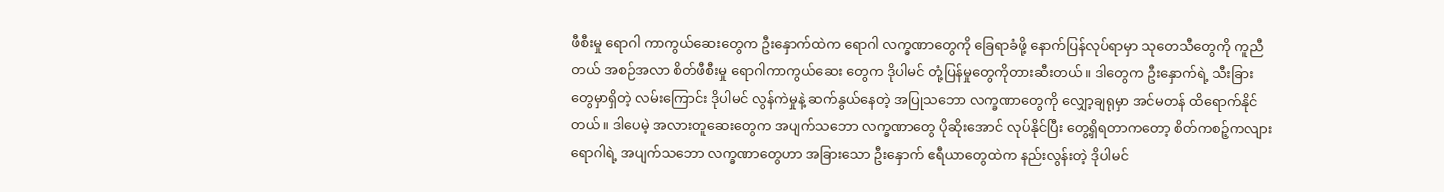ဖီစီးမှု ရောဂါ ကာကွယ်ဆေးတွေက ဦးနှောက်ထဲက ရောဂါ လက္ခဏာတွေကို ခြေရာခံဖို့ နောက်ပြန်လုပ်ရာမှာ သုတေသီတွေကို ကူညီတယ် အစဉ်အလာ စိတ်ဖီစီးမှု ရောဂါကာကွယ်ဆေး တွေက ဒိုပါမင် တုံ့ပြန်မှုတွေကိုတားဆီးတယ်။ ဒါတွေက ဦးနှောက်ရဲ့ သီးခြား တွေမှာရှိတဲ့ လမ်းကြောင်း ဒိုပါမင် လွန်ကဲမှုနဲ့ ဆက်နွယ်နေတဲ့ အပြုသဘော လက္ခဏာတွေကို လျှော့ချရုမှာ အင်မတန် ထိရောက်နိုင်တယ်။ ဒါပေမဲ့ အလားတူဆေးတွေက အပျက်သဘော လက္ခဏာတွေ ပိုဆိုးအောင် လုပ်နိုင်ပြီး တွေ့ရှိရတာကတော့ စိတ်ကစဉ့်ကလျား ရောဂါရဲ့ အပျက်သဘော လက္ခဏာတွေဟာ အခြားသော ဦးနှောက် ဧရီယာတွေထဲက နည်းလွန်းတဲ့ ဒိုပါမင်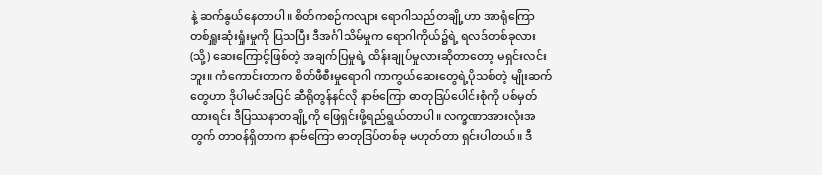နဲ့ ဆက်နွယ်နေတာပါ။ စိတ်ကစဉ်ကလျား ရောဂါသည်တချို့ဟာ အာရုံကြော တစ်ရှူးဆုံးရှုံးမှုကို ပြသပြီး ဒီအင်္ဂါသိမ်မှုက ရောဂါကိုယ်၌ရဲ့ ရလဒ်တစ်ခုလား(သို့) ဆေးကြောင့်ဖြစ်တဲ့ အချက်ပြမှုရဲ့ ထိန်းချုပ်မှုလားဆိုတာတော့ မရှင်းလင်းဘူး။ ကံကောင်းတာက စိတ်ဖီစီးမှုရောဂါ ကာကွယ်ဆေးတွေရဲ့ပိုသစ်တဲ့ မျိုးဆက်တွေဟာ ဒိုပါမင်အပြင် ဆီရိုတွန်နင်လို နာဗ်ကြော ဓာတုဒြပ်ပေါင်းစုံကို ပစ်မှတ်ထားရင်း ဒီပြဿနာတချို့ကို ဖြေရှင်းဖို့ရည်ရွယ်တာပါ။ လက္ခဏာအားလုံးအတွက် တာဝန်ရှိတာက နာဗ်ကြော ဓာတုဒြပ်တစ်ခု မဟုတ်တာ ရှင်းပါတယ်။ ဒီ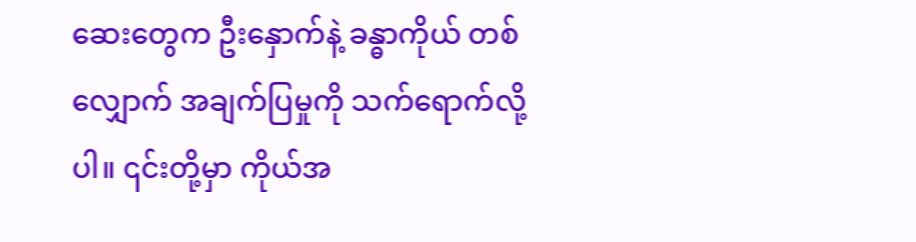ဆေးတွေက ဦးနှောက်နဲ့ ခန္ဓာကိုယ် တစ်လျှောက် အချက်ပြမှုကို သက်ရောက်လို့ပါ။ ၎င်းတို့မှာ ကိုယ်အ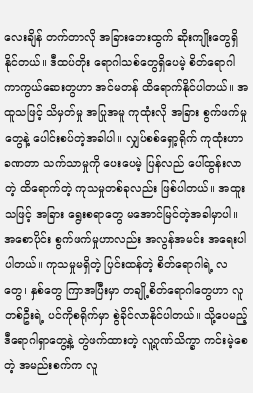လေးချိန် တက်တာလို အခြားဘေးထွက် ဆိုးကျိုးတွေရှိနိုင်တယ်။ ဒီထပ်တိုး ရောဂါသစ်တွေရှိပေမဲ့ စိတ်ရောဂါ ကာကွယ်ဆေးတွဟာ အင်မတန် ထိရောက်နိုင်ပါတယ်။ အထူသဖြင့် သိမှတ်မှု အပြုအမူ ကုထုံးလို အခြား စွက်ဖက်မှုတွေနဲ့ ပေါင်းစပ်တဲ့အခါပါ။ လျှပ်စစ်ရှော့ရိုက် ကုထုံးဟာ ခဏတာ သက်သာမှုကို ပေးပေမဲ့ ပြန်လည် ပေါ်ထွန်းလာတဲ့ ထိရောက်တဲ့ ကုသမှုတစ်ခုလည်း ဖြစ်ပါတယ်။ အထူးသဖြင့် အခြား ရွေးစရာတွေ မအောင်မြင်တဲ့အခါမှာပါ။ အစောပိုင်း စွက်ဖက်မှုဟာလည်း အလွန်အမင်း အရေးပါပါတယ်။ ကုသမှုမရှိတဲ့ ပြင်းထန်တဲ့ စိတ်ရောဂါရဲ့ လတွေ၊ နှစ်တွေ ကြာအပြီးမှာ တချို့စိတ်ရောဂါတွေဟာ လူတစ်ဦးရဲ့ ပင်ကိုစရိုက်မှာ စွဲခိုင်လာနိုင်ပါတယ်။ သို့ပေမည့် ဒီရောဂါရှာတွေ့နဲ့ တွဲဖက်ထားတဲ့ လူ့ဂုဏ်သိက္ခာ ကင်းမဲ့စေတဲ့ အမည်းစက်က လူ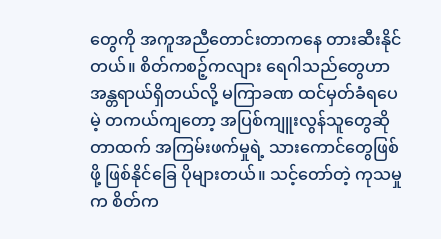တွေကို အကူအညီတောင်းတာကနေ တားဆီးနိုင်တယ်။ စိတ်ကစဉ့်ကလျား ရေဂါသည်တွေဟာ အန္တရာယ်ရှိတယ်လို့ မကြာခဏ ထင်မှတ်ခံရပေမဲ့ တကယ်ကျတော့ အပြစ်ကျူးလွန်သူတွေဆိုတာထက် အကြမ်းဖက်မှုရဲ့ သားကောင်တွေဖြစ်ဖို့ ဖြစ်နိုင်ခြေ ပိုများတယ်။ သင့်တော်တဲ့ ကုသမှုက စိတ်က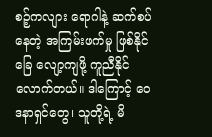စဉ့်ကလျား ရောဂါနဲ့ ဆက်စပ်နေတဲ့ အကြမ်းဖက်မှု ဖြစ်နိုင်ခြေ လျော့ကျဖို့ ကူညီနိုင်လောက်တယ်။ ဒါကြောင့် ဝေဒနာရှင်တွေ၊ သူတို့ရဲ့ မိ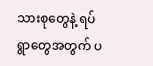သားစုတွေနဲ့ ရပ်ရွာတွေအတွက် ပ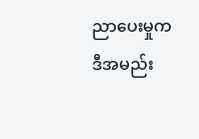ညာပေးမှုက ဒီအမည်း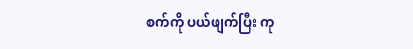စက်ကို ပယ်ဖျက်ပြီး ကု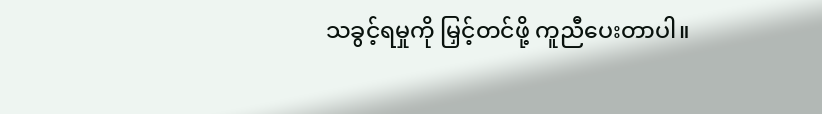သခွင့်ရမှုကို မြှင့်တင်ဖို့ ကူညီပေးတာပါ။